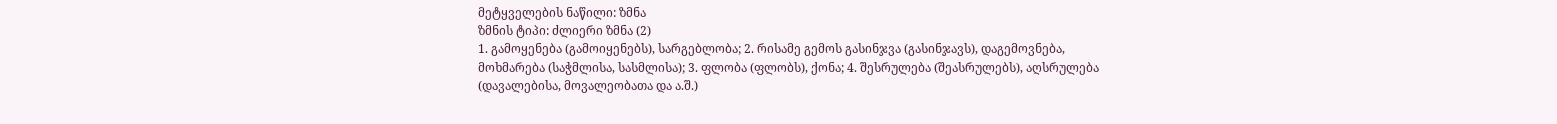მეტყველების ნაწილი: ზმნა
ზმნის ტიპი: ძლიერი ზმნა (2)
1. გამოყენება (გამოიყენებს), სარგებლობა; 2. რისამე გემოს გასინჯვა (გასინჯავს), დაგემოვნება, მოხმარება (საჭმლისა, სასმლისა); 3. ფლობა (ფლობს), ქონა; 4. შესრულება (შეასრულებს), აღსრულება (დავალებისა, მოვალეობათა და ა.შ.)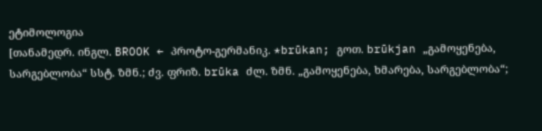ეტიმოლოგია
[თანამედრ. ინგლ. BROOK ← პროტო-გერმანიკ. *brūkan; გოთ. brūkjan „გამოყენება, სარგებლობა“ სსტ. ზმნ.; ძვ. ფრიზ. brūka ძლ. ზმნ. „გამოყენება, ხმარება, სარგებლობა“;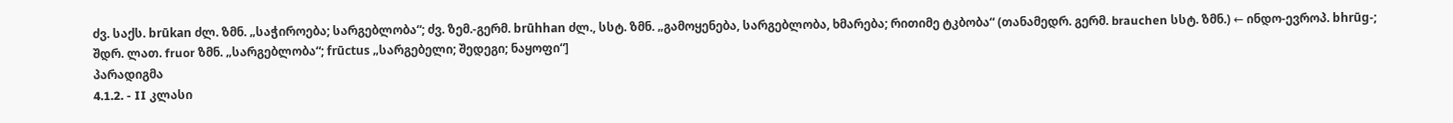ძვ. საქს. brūkan ძლ. ზმნ. „საჭიროება; სარგებლობა“; ძვ. ზემ.-გერმ. brūhhan ძლ., სსტ. ზმნ. „გამოყენება, სარგებლობა, ხმარება; რითიმე ტკბობა“ (თანამედრ. გერმ. brauchen სსტ. ზმნ.) ← ინდო-ევროპ. bhrūg-; შდრ. ლათ. fruor ზმნ. „სარგებლობა“; frūctus „სარგებელი; შედეგი; ნაყოფი“]
პარადიგმა
4.1.2. - II კლასი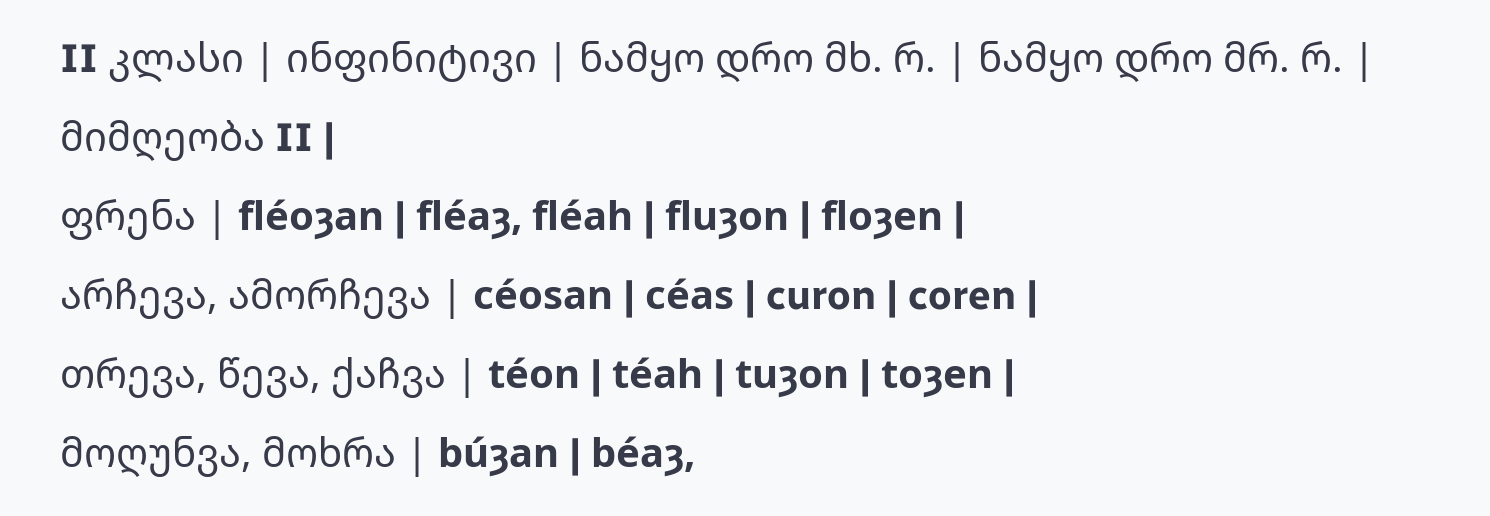II კლასი | ინფინიტივი | ნამყო დრო მხ. რ. | ნამყო დრო მრ. რ. | მიმღეობა II |
ფრენა | fléoȝan | fléaȝ, fléah | fluȝon | floȝen |
არჩევა, ამორჩევა | céosan | céas | curon | coren |
თრევა, წევა, ქაჩვა | téon | téah | tuȝon | toȝen |
მოღუნვა, მოხრა | búȝan | béaȝ,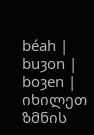béah | buȝon | boȝen |
იხილეთ ზმნის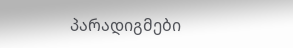პარადიგმები